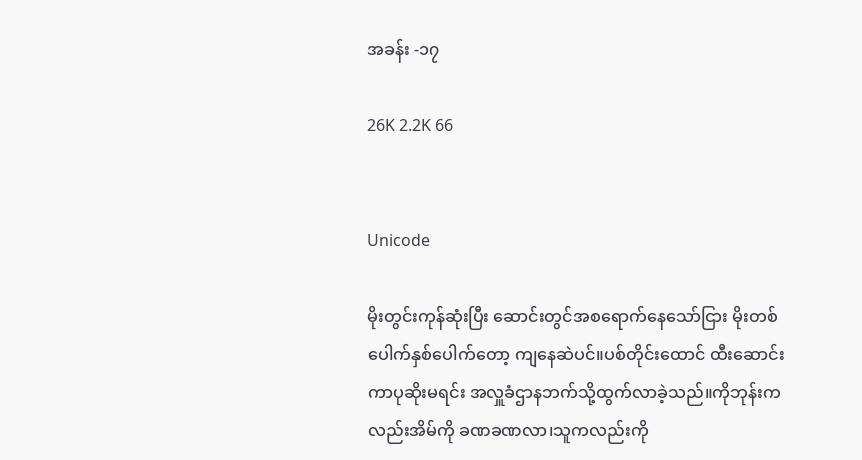အခန်း -၁၇

26K 2.2K 66


Unicode

မိုးတွင်းကုန်ဆုံးပြီး ဆောင်းတွင်အစ‌ရောက်နေသော်ငြား မိုးတစ်ပေါက်နှစ်ပေါက်တော့ ကျနေဆဲပင်။ပစ်တိုင်းထောင် ထီးဆောင်းကာပုဆိုးမရင်း အလှူခံဌာနဘက်သို့ထွက်လာခဲ့သည်။ကိုဘုန်းကလည်းအိမ်ကို ခဏခဏလာ၊သူကလည်းကို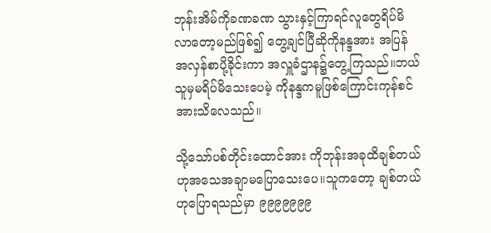ဘုန်းအိမ်ကိုခဏခဏ သွားနှင့်ကြာရင်လူတွေရိပ်မိလာတော့မည်ဖြစ်၍ တွေ့ချင်ပြီဆိုကိုနန္ဒအား အပြန်အလှန်စာပို့ခိုင်းကာ အလှူခံဌာန၌တွေ့ကြသည်။ဘယ်သူမှမရိပ်မိသေးပေမဲ့ ကိုနန္ဒကမူဖြစ်ကြောင်းကုန်စင်အားသိလေသည်။

သို့သော်ပစ်တိုင်းထောင်အား ကိုဘုန်းအခုထိချစ်တယ်ဟုအသေအချာမပြောသေးပေ။သူကတော့ ချစ်တယ်ဟုပြောရသည်မှာ ၉၉၉၉၉၉၉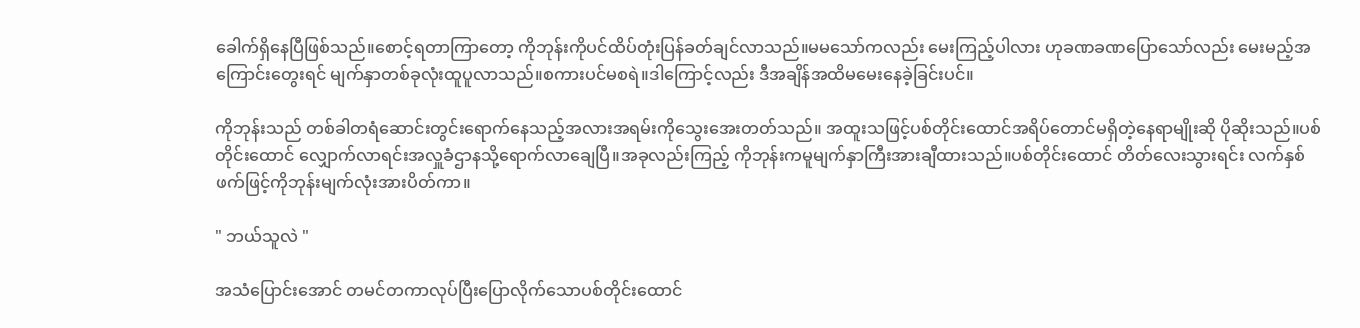ခေါက်ရှိနေပြီဖြစ်သည်။စောင့်ရတာကြာတော့ ကိုဘုန်းကိုပင်ထိပ်တုံးပြန်ခတ်ချင်လာသည်။မမသော်ကလည်း မေးကြည့်ပါလား ဟုခဏခဏပြောသော်လည်း မေးမည့်အကြောင်းတွေးရင် မျက်နှာတစ်ခုလုံးထူပူလာသည်။စကားပင်မစရဲ။ဒါကြောင့်လည်း ဒီအချိန်အထိ‌မမေးနေခဲ့ခြင်းပင်။

ကိုဘုန်းသည် တစ်ခါတရံ‌‌ဆောင်းတွင်းရောက်နေသည့်အလားအရမ်းကိုသွေးအေးတတ်သည်။ အထူးသဖြင့်ပစ်တိုင်းထောင်အရိပ်တောင်မရှိတဲ့နေရာမျိုးဆို ပိုဆိုးသည်။ပစ်တိုင်းထောင် လျှောက်လာရင်းအလှူခံဌာနသို့ရောက်လာချေပြီ။အခုလည်းကြည့် ကိုဘုန်းကမူမျက်နှာကြီးအားချီထားသည်။ပစ်တိုင်းထောင် တိတ်လေးသွားရင်း လက်နှစ်ဖက်ဖြင့်ကိုဘုန်းမျက်လုံးအားပိတ်ကာ။

" ဘယ်သူလဲ "

အသံပြောင်းအောင် တမင်တကာလုပ်ပြီးပြောလိုက်သောပစ်တိုင်းထောင်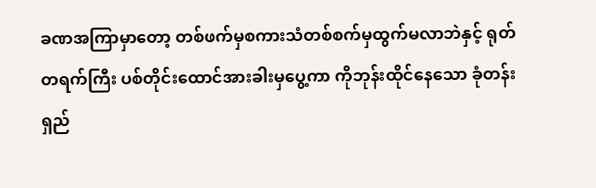ခဏအကြာမှာတော့ တစ်ဖက်မှစကားသံတစ်စက်မှထွက်မလာဘဲနှင့် ရုတ်တရက်ကြီး ပစ်တိုင်းထောင်အားခါးမှပွေ့ကာ ကိုဘုန်းထိုင်နေသော ခုံတန်းရှည်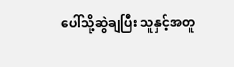ပေါ်သို့ဆွဲချပြီး သူနှင့်အတူ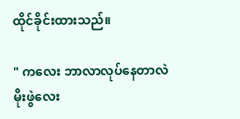ထိုင်ခိုင်းထားသည်။

" ကလေး ဘာလာလုပ်နေတာလဲ မိုးဖွဲလေး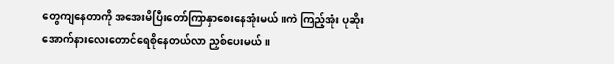တွေကျနေတာကို အအေးမိပြီးတော်ကြာနှာစေးနေအုံးမယ်။ကဲ ကြည့်အုံး ပုဆိုးအောက်နားလေးတောင်ရေစိုနေတယ်လာ ညှစ်ပေးမယ်။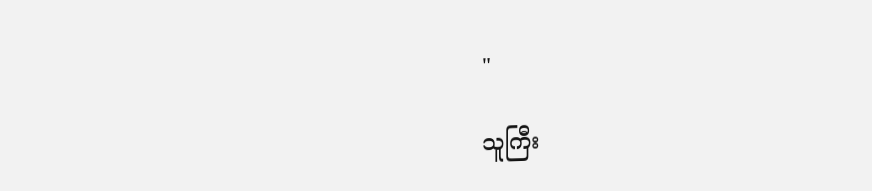"

သူကြီး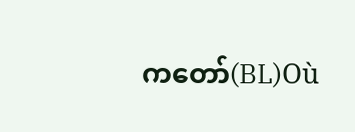ကတော်(BL)Où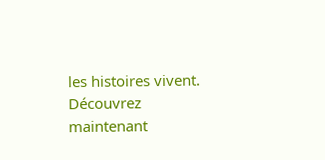les histoires vivent. Découvrez maintenant